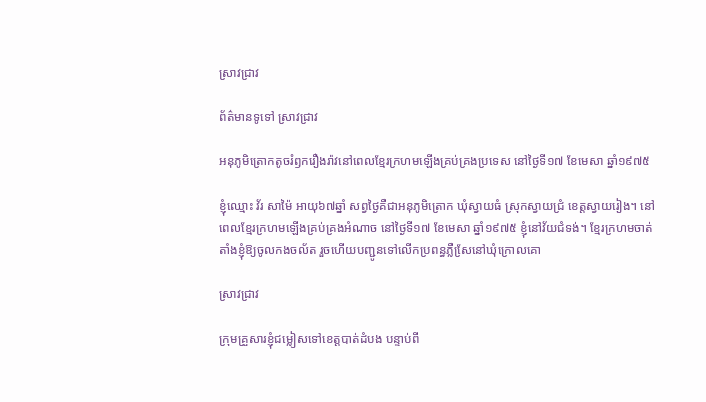ស្រាវជ្រាវ

ព័ត៌មានទូទៅ ស្រាវជ្រាវ

អនុភូមិត្រោកតូចរំឭករឿងរ៉ាវនៅពេលខ្មែរក្រហមឡើងគ្រប់គ្រងប្រទេស នៅថ្ងៃទី១៧ ខែមេសា ឆ្នាំ១៩៧៥

ខ្ញុំឈ្មោះ វ័រ សាម៉ៃ អាយុ៦៧ឆ្នាំ សព្វថ្ងៃគឺជាអនុភូមិត្រោក ឃុំស្វាយធំ ស្រុកស្វាយជ្រំ ខេត្តស្វាយរៀង។ នៅពេលខ្មែរក្រហមឡើងគ្រប់គ្រងអំណាច នៅថ្ងៃទី១៧ ខែមេសា ឆ្នាំ១៩៧៥ ខ្ញុំនៅវ័យជំទង់។ ខ្មែរក្រហមចាត់តាំងខ្ញុំឱ្យចូលកងចល័ត រួចហើយបញ្ជូនទៅលើកប្រពន្ធភ្លឺសែ្រនៅឃុំក្រោលគោ

ស្រាវជ្រាវ

ក្រុមគ្រួសារខ្ញុំជម្លៀសទៅខេត្តបាត់ដំបង បន្ទាប់ពី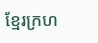ខ្មែរក្រហ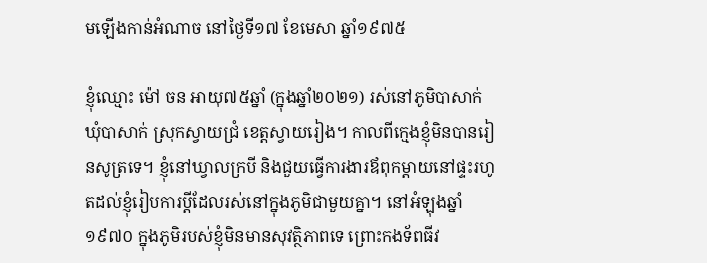មឡើងកាន់អំណាច នៅថ្ងៃទី១៧ ខែមេសា ឆ្នាំ១៩៧៥

ខ្ញុំឈ្មោះ ម៉ៅ ចន អាយុ៧៥ឆ្នាំ (ក្នុងឆ្នាំ២០២១) រស់នៅភូមិបាសាក់ ឃុំបាសាក់ ស្រុកស្វាយជ្រំ ខេត្តស្វាយរៀង។ កាលពីក្មេងខ្ញុំមិនបានរៀនសូត្រទេ។ ខ្ញុំនៅឃ្វាលក្របី និងជួយធ្វើការងារឪពុកម្តាយនៅផ្ទះរហូតដល់ខ្ញុំរៀបការប្តីដែលរស់នៅក្នុងភូមិជាមួយគ្នា។ នៅអំឡុងឆ្នាំ១៩៧០ ក្នុងភូមិរបស់ខ្ញុំមិនមានសុវត្ថិភាពទេ ព្រោះកងទ័ពធីវ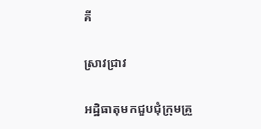គី

ស្រាវជ្រាវ

អដ្ឋិធាតុមកជួបជុំក្រុមគ្រួ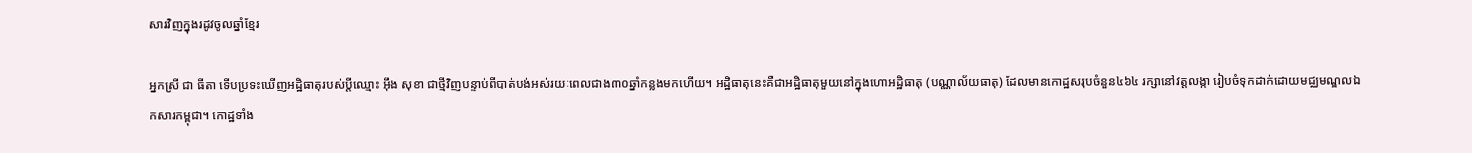សារវិញក្នុងរដូវចូលឆ្នាំខ្មែរ

អ្នកស្រី ជា ធីតា ទើបប្រទះឃើញអដ្ឋិធាតុរបស់ប្តីឈ្មោះ អ៊ឹង សុខា ជាថ្មីវិញបន្ទាប់ពីបាត់បង់អស់រយៈពេលជាង៣០ឆ្នាំកន្លងមកហើយ។ អដ្ឋិធាតុនេះគឺជាអដ្ឋិធាតុមួយនៅក្នុងហោអដ្ឋិធាតុ (បណ្ណាល័យធាតុ) ដែលមានកោដ្ឋសរុបចំនួន៤៦៤ រក្សានៅវត្តលង្កា រៀបចំទុកដាក់ដោយមជ្ឈមណ្ឌលឯកសារកម្ពុជា។ កោដ្ឋទាំង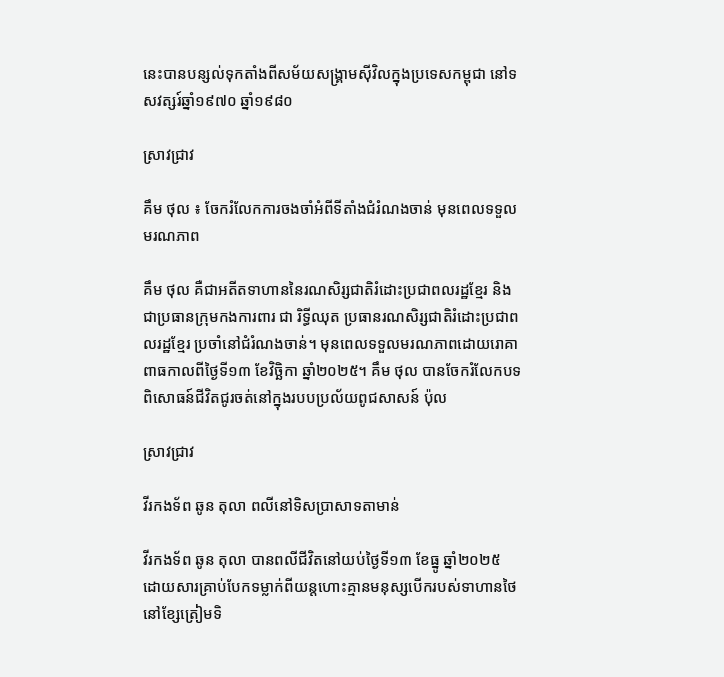នេះបានបន្សល់ទុកតាំងពីសម័យសង្រ្គាមស៊ីវិលក្នុងប្រទេសកម្ពុជា នៅទសវត្សរ៍ឆ្នាំ១៩៧០ ឆ្នាំ១៩៨០

ស្រាវជ្រាវ

គឹម ថុល ៖ ចែករំលែកការចងចាំអំពីទីតាំងជំរំណងចាន់ មុនពេលទទួលមរណភាព

គឹម ថុល គឺជាអតីតទាហាននៃរណសិរ្សជាតិរំដោះប្រជាពលរដ្ឋខ្មែរ និងជាប្រធានក្រុមកងការពារ ជា រិទ្ធីឈុត ប្រធានរណសិរ្សជាតិរំដោះប្រជាពលរដ្ឋខ្មែរ ប្រចាំនៅជំរំណងចាន់។ មុនពេលទទួលមរណភាពដោយរោគាពាធកាលពីថ្ងៃទី១៣ ខែវិច្ឆិកា ឆ្នាំ២០២៥។ គឹម ថុល បានចែករំលែកបទពិសោធន៍ជីវិតជូរចត់នៅក្នុងរបបប្រល័យពូជសាសន៍ ប៉ុល

ស្រាវជ្រាវ

វីរកងទ័ព ឆូន តុលា ពលីនៅទិសប្រាសាទតាមាន់

វីរកងទ័ព ឆូន តុលា បានពលីជីវិតនៅយប់ថ្ងៃទី១៣ ខែធ្នូ ឆ្នាំ២០២៥ ដោយសារគ្រាប់បែកទម្លាក់ពីយន្តហោះគ្មានមនុស្សបើករបស់ទាហានថៃនៅខ្សែត្រៀមទិ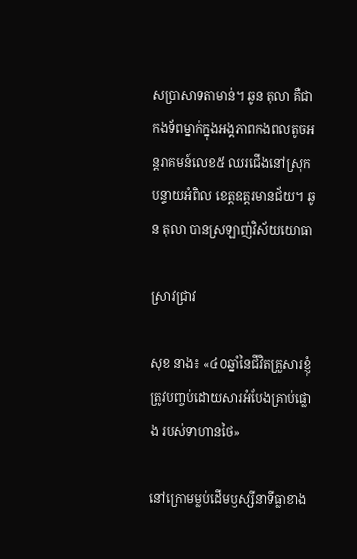សប្រាសាទតាមាន់។ ឆូន តុលា គឺជាកងទ័ពម្នាក់ក្នុងអង្គភាពកងពលតូចអន្តរាគមន៍លេខ៥ ឈរជើងនៅស្រុកបន្ទាយអំពិល ខេត្តឧត្ដរមានជ័យ។ ឆូន តុលា បានស្រឡាញ់វិស័យយោធា

ស្រាវជ្រាវ

សុខ នាង៖ «៤០ឆ្នាំនៃជីវិតគ្រួសារខ្ញុំ ត្រូវបញ្ចប់ដោយសារអំបែងគ្រាប់ផ្លោង របស់ទាហានថៃ»

នៅក្រោមម្លប់ដើមឫស្សីនាទីធ្លាខាង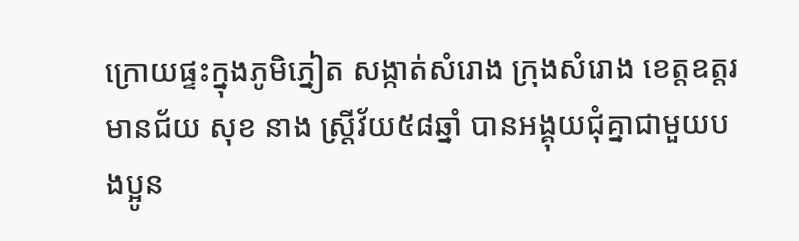ក្រោយផ្ទះក្នុងភូមិភ្នៀត សង្កាត់សំរោង ក្រុងសំរោង ខេត្តឧត្តរមានជ័យ សុខ នាង ស្ត្រីវ័យ៥៨ឆ្នាំ បានអង្គុយជុំគ្នាជាមួយបងប្អូន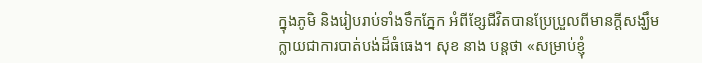ក្នុងភូមិ និងរៀបរាប់ទាំងទឹកភ្នែក អំពីខ្សែជីវិតបានប្រែប្រួលពីមានក្តីសង្ឃឹមក្លាយជាការបាត់បង់ដ៏ធំធេង។ សុខ នាង បន្តថា «សម្រាប់ខ្ញុំ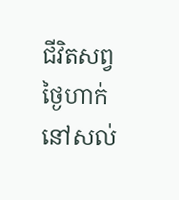ជីវិតសព្វថ្ងៃហាក់នៅសល់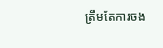ត្រឹមតែការចង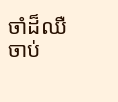ចាំដ៏ឈឺចាប់